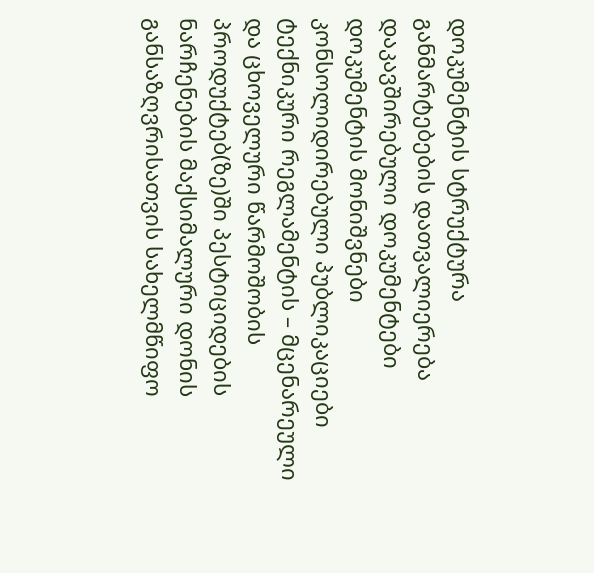დოკუმენტის სტრუქტურა
განმარტებების დათვალიერება
დაკავშირებული დოკუმენტები
დოკუმენტის მონიშვნები
კონსოლიდირებული პუბლიკაციები
ტექნიკური რეგლამენტის – მცენარეული და ცხოველური წარმოშობის პროდუქტებ(ზე)ში პესტიციდების ნარჩენების მაქსიმალური დონის განსაზღვრისათვის სახელმწიფო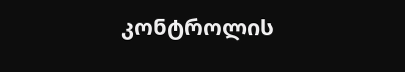კონტროლის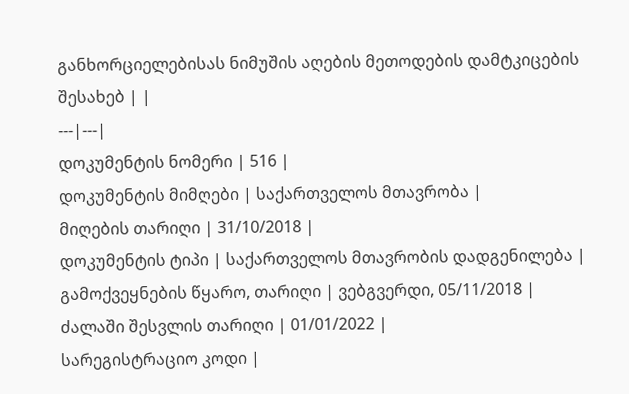განხორციელებისას ნიმუშის აღების მეთოდების დამტკიცების შესახებ | |
---|---|
დოკუმენტის ნომერი | 516 |
დოკუმენტის მიმღები | საქართველოს მთავრობა |
მიღების თარიღი | 31/10/2018 |
დოკუმენტის ტიპი | საქართველოს მთავრობის დადგენილება |
გამოქვეყნების წყარო, თარიღი | ვებგვერდი, 05/11/2018 |
ძალაში შესვლის თარიღი | 01/01/2022 |
სარეგისტრაციო კოდი |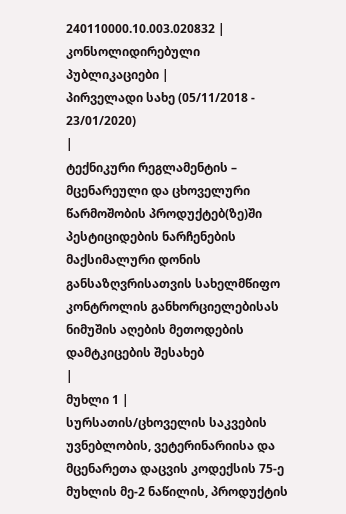240110000.10.003.020832 |
კონსოლიდირებული პუბლიკაციები |
პირველადი სახე (05/11/2018 - 23/01/2020)
|
ტექნიკური რეგლამენტის – მცენარეული და ცხოველური წარმოშობის პროდუქტებ(ზე)ში პესტიციდების ნარჩენების მაქსიმალური დონის განსაზღვრისათვის სახელმწიფო კონტროლის განხორციელებისას ნიმუშის აღების მეთოდების დამტკიცების შესახებ
|
მუხლი 1 |
სურსათის/ცხოველის საკვების უვნებლობის, ვეტერინარიისა და მცენარეთა დაცვის კოდექსის 75-ე მუხლის მე-2 ნაწილის, პროდუქტის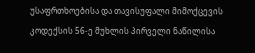უსაფრთხოებისა და თავისუფალი მიმოქცევის კოდექსის 56-ე მუხლის პირველი ნაწილისა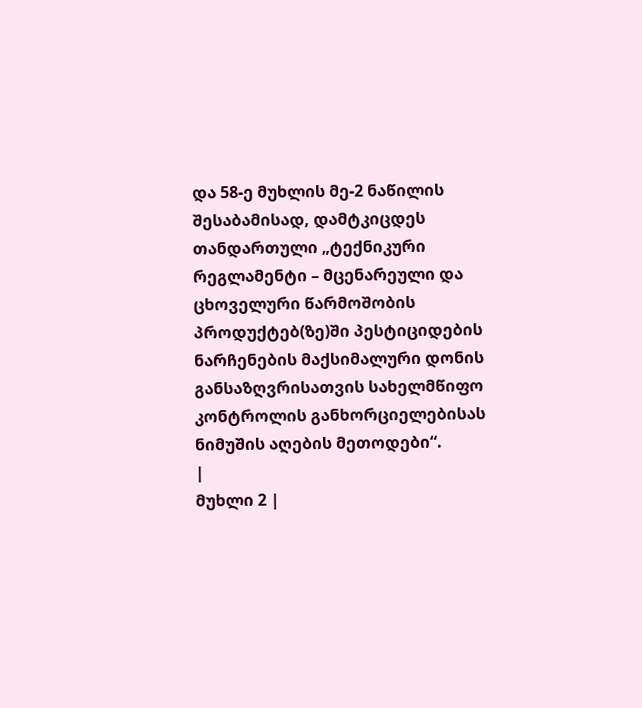და 58-ე მუხლის მე-2 ნაწილის შესაბამისად, დამტკიცდეს თანდართული „ტექნიკური რეგლამენტი – მცენარეული და ცხოველური წარმოშობის პროდუქტებ(ზე)ში პესტიციდების ნარჩენების მაქსიმალური დონის განსაზღვრისათვის სახელმწიფო კონტროლის განხორციელებისას ნიმუშის აღების მეთოდები“.
|
მუხლი 2 |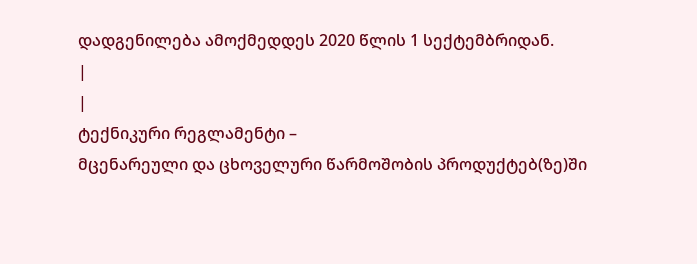დადგენილება ამოქმედდეს 2020 წლის 1 სექტემბრიდან.
|
|
ტექნიკური რეგლამენტი –
მცენარეული და ცხოველური წარმოშობის პროდუქტებ(ზე)ში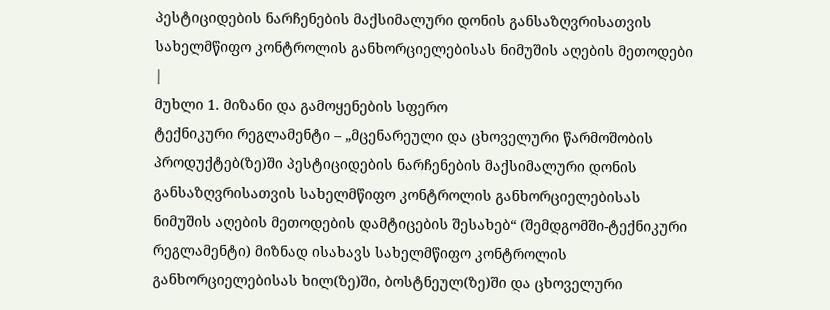პესტიციდების ნარჩენების მაქსიმალური დონის განსაზღვრისათვის სახელმწიფო კონტროლის განხორციელებისას ნიმუშის აღების მეთოდები
|
მუხლი 1. მიზანი და გამოყენების სფერო
ტექნიკური რეგლამენტი – „მცენარეული და ცხოველური წარმოშობის პროდუქტებ(ზე)ში პესტიციდების ნარჩენების მაქსიმალური დონის განსაზღვრისათვის სახელმწიფო კონტროლის განხორციელებისას ნიმუშის აღების მეთოდების დამტიცების შესახებ“ (შემდგომში-ტექნიკური რეგლამენტი) მიზნად ისახავს სახელმწიფო კონტროლის განხორციელებისას ხილ(ზე)ში, ბოსტნეულ(ზე)ში და ცხოველური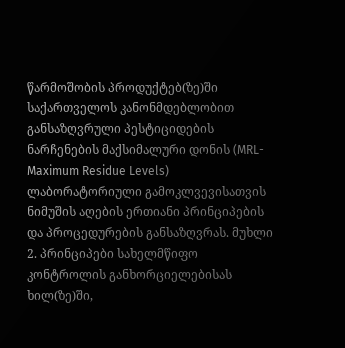წარმოშობის პროდუქტებ(ზე)ში საქართველოს კანონმდებლობით განსაზღვრული პესტიციდების ნარჩენების მაქსიმალური დონის (MRL-Maximum Residue Levels) ლაბორატორიული გამოკლვევისათვის ნიმუშის აღების ერთიანი პრინციპების და პროცედურების განსაზღვრას. მუხლი 2. პრინციპები სახელმწიფო კონტროლის განხორციელებისას ხილ(ზე)ში,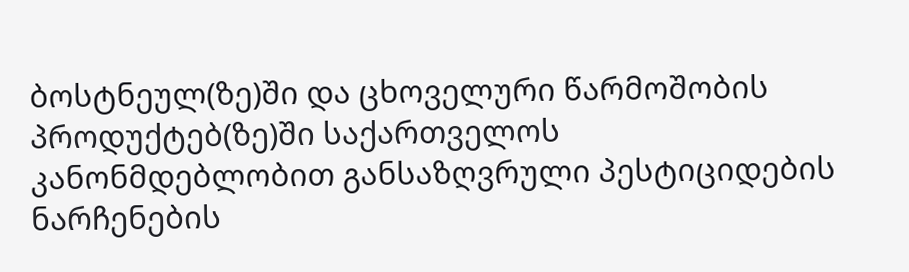ბოსტნეულ(ზე)ში და ცხოველური წარმოშობის პროდუქტებ(ზე)ში საქართველოს კანონმდებლობით განსაზღვრული პესტიციდების ნარჩენების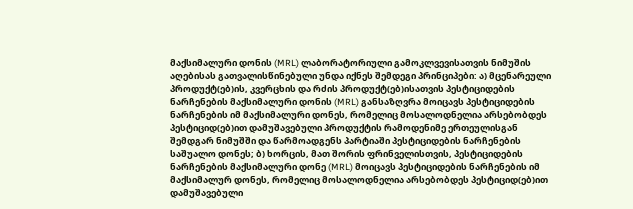მაქსიმალური დონის (MRL) ლაბორატორიული გამოკლვევისათვის ნიმუშის აღებისას გათვალისწინებული უნდა იქნეს შემდეგი პრინციპები: ა) მცენარეული პროდუქტ(ებ)ის, კვერცხის და რძის პროდუქტ(ებ)ისათვის პესტიციდების ნარჩენების მაქსიმალური დონის (MRL) განსაზღვრა მოიცავს პესტიციდების ნარჩენების იმ მაქსიმალური დონეს, რომელიც მოსალოდნელია არსებობდეს პესტიციდ(ებ)ით დამუშავებული პროდუქტის რამოდენიმე ერთეულისგან შემდგარ ნიმუშში და წარმოადგენს პარტიაში პესტიციდების ნარჩენების საშუალო დონეს; ბ) ხორცის, მათ შორის ფრინველისთვის, პესტიციდების ნარჩენების მაქსიმალური დონე (MRL) მოიცავს პესტიციდების ნარჩენების იმ მაქსიმალურ დონეს, რომელიც მოსალოდნელია არსებობდეს პესტიციდ(ებ)ით დამუშავებული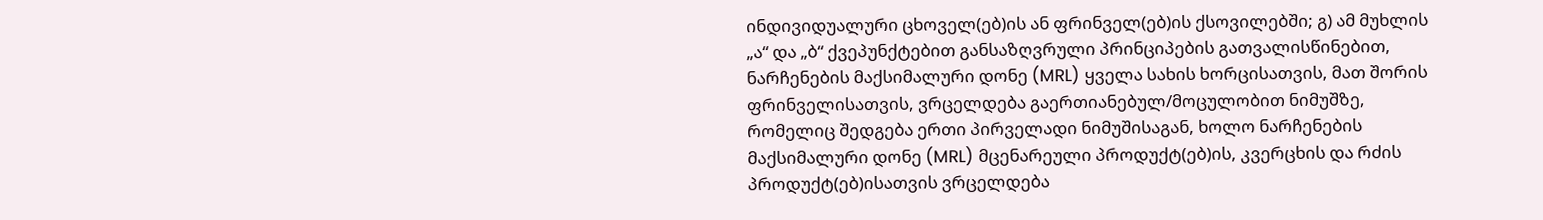ინდივიდუალური ცხოველ(ებ)ის ან ფრინველ(ებ)ის ქსოვილებში; გ) ამ მუხლის „ა“ და „ბ“ ქვეპუნქტებით განსაზღვრული პრინციპების გათვალისწინებით, ნარჩენების მაქსიმალური დონე (MRL) ყველა სახის ხორცისათვის, მათ შორის ფრინველისათვის, ვრცელდება გაერთიანებულ/მოცულობით ნიმუშზე, რომელიც შედგება ერთი პირველადი ნიმუშისაგან, ხოლო ნარჩენების მაქსიმალური დონე (MRL) მცენარეული პროდუქტ(ებ)ის, კვერცხის და რძის პროდუქტ(ებ)ისათვის ვრცელდება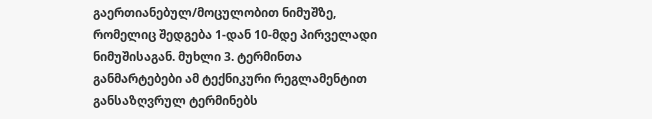გაერთიანებულ/მოცულობით ნიმუშზე, რომელიც შედგება 1-დან 10-მდე პირველადი ნიმუშისაგან. მუხლი 3. ტერმინთა განმარტებები ამ ტექნიკური რეგლამენტით განსაზღვრულ ტერმინებს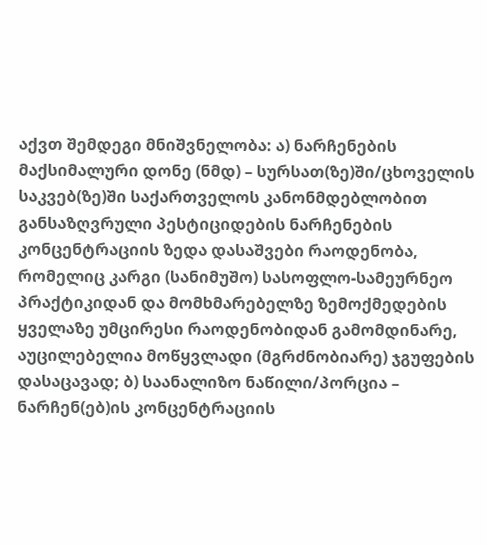აქვთ შემდეგი მნიშვნელობა: ა) ნარჩენების მაქსიმალური დონე (ნმდ) – სურსათ(ზე)ში/ცხოველის საკვებ(ზე)ში საქართველოს კანონმდებლობით განსაზღვრული პესტიციდების ნარჩენების კონცენტრაციის ზედა დასაშვები რაოდენობა, რომელიც კარგი (სანიმუშო) სასოფლო-სამეურნეო პრაქტიკიდან და მომხმარებელზე ზემოქმედების ყველაზე უმცირესი რაოდენობიდან გამომდინარე, აუცილებელია მოწყვლადი (მგრძნობიარე) ჯგუფების დასაცავად; ბ) საანალიზო ნაწილი/პორცია – ნარჩენ(ებ)ის კონცენტრაციის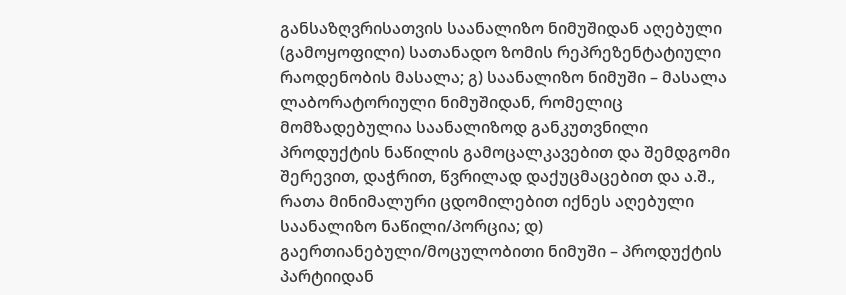განსაზღვრისათვის საანალიზო ნიმუშიდან აღებული (გამოყოფილი) სათანადო ზომის რეპრეზენტატიული რაოდენობის მასალა; გ) საანალიზო ნიმუში – მასალა ლაბორატორიული ნიმუშიდან, რომელიც მომზადებულია საანალიზოდ განკუთვნილი პროდუქტის ნაწილის გამოცალკავებით და შემდგომი შერევით, დაჭრით, წვრილად დაქუცმაცებით და ა.შ., რათა მინიმალური ცდომილებით იქნეს აღებული საანალიზო ნაწილი/პორცია; დ) გაერთიანებული/მოცულობითი ნიმუში – პროდუქტის პარტიიდან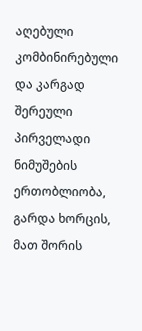აღებული კომბინირებული და კარგად შერეული პირველადი ნიმუშების ერთობლიობა, გარდა ხორცის, მათ შორის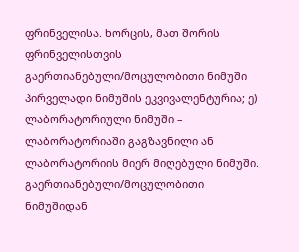ფრინველისა. ხორცის, მათ შორის ფრინველისთვის გაერთიანებული/მოცულობითი ნიმუში პირველადი ნიმუშის ეკვივალენტურია; ე) ლაბორატორიული ნიმუში – ლაბორატორიაში გაგზავნილი ან ლაბორატორიის მიერ მიღებული ნიმუში. გაერთიანებული/მოცულობითი ნიმუშიდან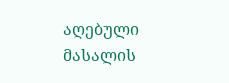აღებული მასალის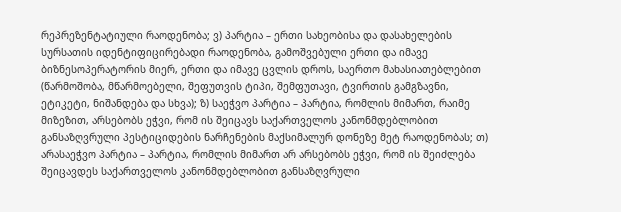რეპრეზენტატიული რაოდენობა; ვ) პარტია – ერთი სახეობისა და დასახელების სურსათის იდენტიფიცირებადი რაოდენობა, გამოშვებული ერთი და იმავე ბიზნესოპერატორის მიერ, ერთი და იმავე ცვლის დროს, საერთო მახასიათებლებით (წარმოშობა, მწარმოებელი, შეფუთვის ტიპი, შემფუთავი, ტვირთის გამგზავნი, ეტიკეტი, ნიშანდება და სხვა); ზ) საეჭვო პარტია – პარტია, რომლის მიმართ, რაიმე მიზეზით, არსებობს ეჭვი, რომ ის შეიცავს საქართველოს კანონმდებლობით განსაზღვრული პესტიციდების ნარჩენების მაქსიმალურ დონეზე მეტ რაოდენობას; თ) არასაეჭვო პარტია – პარტია, რომლის მიმართ არ არსებობს ეჭვი, რომ ის შეიძლება შეიცავდეს საქართველოს კანონმდებლობით განსაზღვრული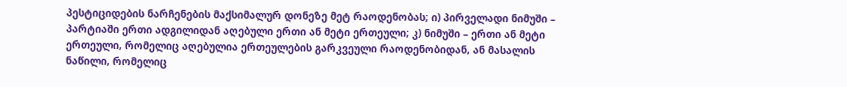პესტიციდების ნარჩენების მაქსიმალურ დონეზე მეტ რაოდენობას; ი) პირველადი ნიმუში – პარტიაში ერთი ადგილიდან აღებული ერთი ან მეტი ერთეული; კ) ნიმუში – ერთი ან მეტი ერთეული, რომელიც აღებულია ერთეულების გარკვეული რაოდენობიდან, ან მასალის ნაწილი, რომელიც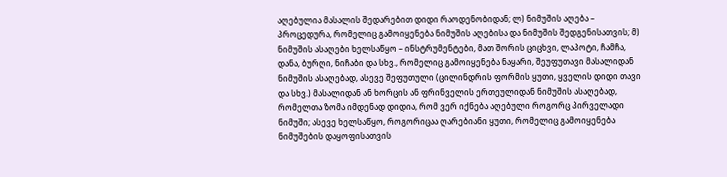აღებულია მასალის შედარებით დიდი რაოდენობიდან; ლ) ნიმუშის აღება – პროცედურა, რომელიც გამოიყენება ნიმუშის აღებისა და ნიმუშის შედგენისათვის; მ) ნიმუშის ასაღები ხელსაწყო – ინსტრუმენტები, მათ შორის ციცხვი, ლაპოტი, ჩამჩა, დანა, ბურღი, ნიჩაბი და სხვ., რომელიც გამოიყენება ნაყარი, შეუფუთავი მასალიდან ნიმუშის ასაღებად, ასევე შეფუთული (ცილინდრის ფორმის ყუთი, ყველის დიდი თავი და სხვ.) მასალიდან ან ხორცის ან ფრინველის ერთეულიდან ნიმუშის ასაღებად, რომელთა ზომა იმდენად დიდია, რომ ვერ იქნება აღებული როგორც პირველადი ნიმუში; ასევე ხელსაწყო, როგორიცაა ღარებიანი ყუთი, რომელიც გამოიყენება ნიმუშების დაყოფისათვის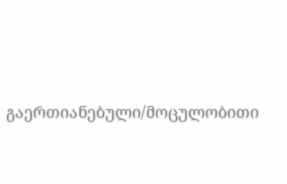გაერთიანებული/მოცულობითი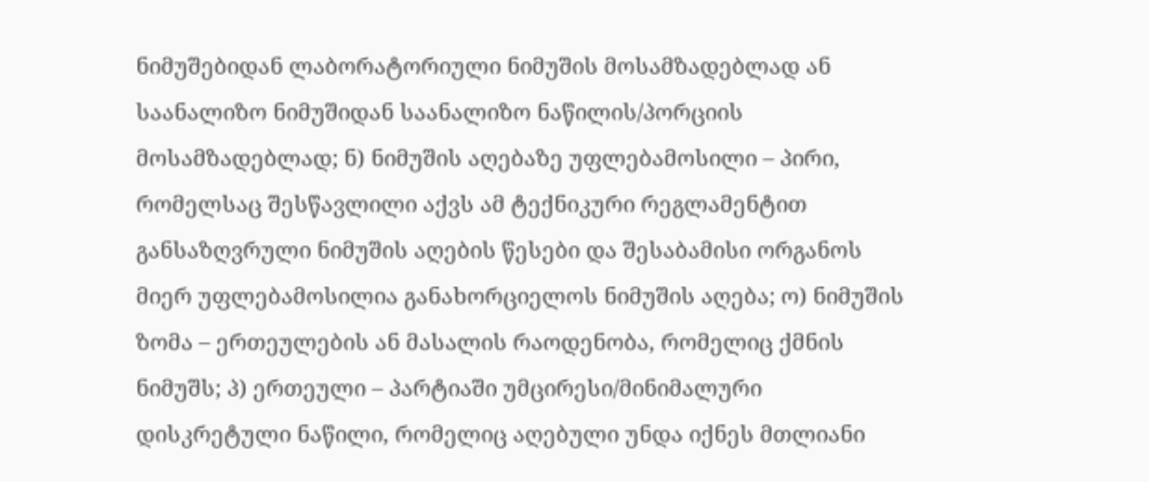ნიმუშებიდან ლაბორატორიული ნიმუშის მოსამზადებლად ან საანალიზო ნიმუშიდან საანალიზო ნაწილის/პორციის მოსამზადებლად; ნ) ნიმუშის აღებაზე უფლებამოსილი – პირი, რომელსაც შესწავლილი აქვს ამ ტექნიკური რეგლამენტით განსაზღვრული ნიმუშის აღების წესები და შესაბამისი ორგანოს მიერ უფლებამოსილია განახორციელოს ნიმუშის აღება; ო) ნიმუშის ზომა – ერთეულების ან მასალის რაოდენობა, რომელიც ქმნის ნიმუშს; პ) ერთეული – პარტიაში უმცირესი/მინიმალური დისკრეტული ნაწილი, რომელიც აღებული უნდა იქნეს მთლიანი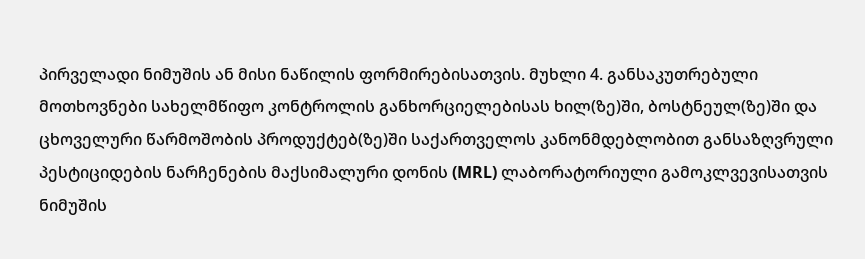პირველადი ნიმუშის ან მისი ნაწილის ფორმირებისათვის. მუხლი 4. განსაკუთრებული მოთხოვნები სახელმწიფო კონტროლის განხორციელებისას ხილ(ზე)ში, ბოსტნეულ(ზე)ში და ცხოველური წარმოშობის პროდუქტებ(ზე)ში საქართველოს კანონმდებლობით განსაზღვრული პესტიციდების ნარჩენების მაქსიმალური დონის (MRL) ლაბორატორიული გამოკლვევისათვის ნიმუშის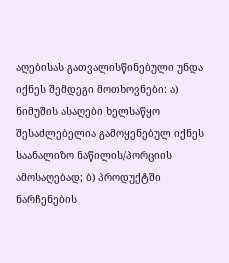აღებისას გათვალისწინებული უნდა იქნეს შემდეგი მოთხოვნები: ა) ნიმუშის ასაღები ხელსაწყო შესაძლებელია გამოყენებულ იქნეს საანალიზო ნაწილის/პორციის ამოსაღებად; ბ) პროდუქტში ნარჩენების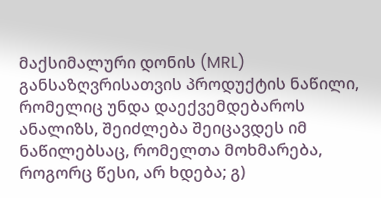მაქსიმალური დონის (MRL) განსაზღვრისათვის პროდუქტის ნაწილი, რომელიც უნდა დაექვემდებაროს ანალიზს, შეიძლება შეიცავდეს იმ ნაწილებსაც, რომელთა მოხმარება, როგორც წესი, არ ხდება; გ)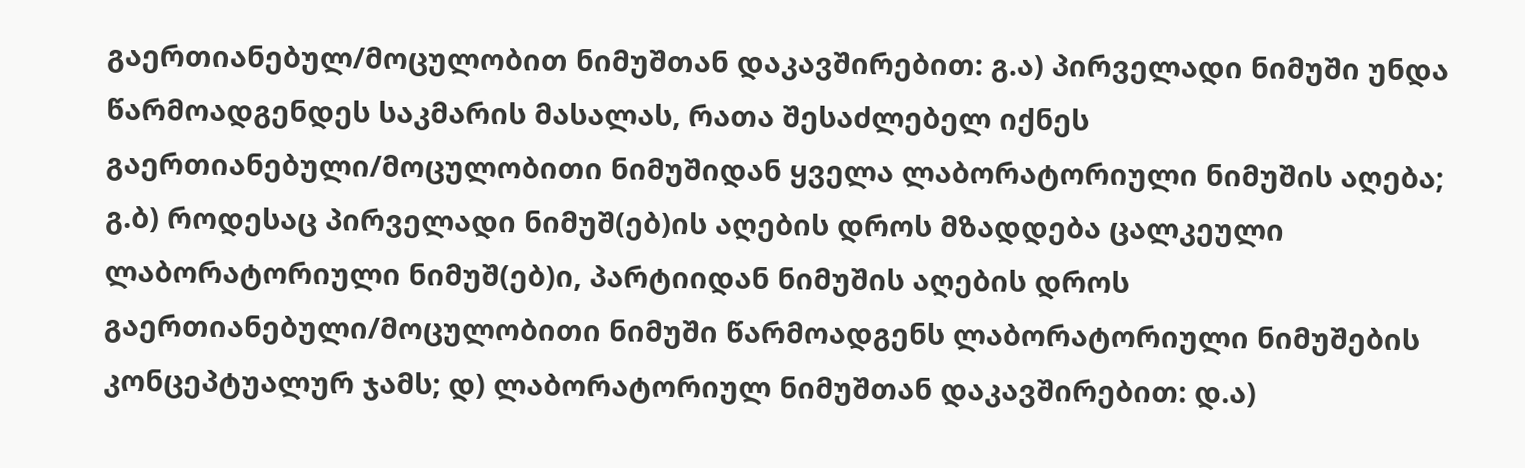გაერთიანებულ/მოცულობით ნიმუშთან დაკავშირებით: გ.ა) პირველადი ნიმუში უნდა წარმოადგენდეს საკმარის მასალას, რათა შესაძლებელ იქნეს გაერთიანებული/მოცულობითი ნიმუშიდან ყველა ლაბორატორიული ნიმუშის აღება; გ.ბ) როდესაც პირველადი ნიმუშ(ებ)ის აღების დროს მზადდება ცალკეული ლაბორატორიული ნიმუშ(ებ)ი, პარტიიდან ნიმუშის აღების დროს გაერთიანებული/მოცულობითი ნიმუში წარმოადგენს ლაბორატორიული ნიმუშების კონცეპტუალურ ჯამს; დ) ლაბორატორიულ ნიმუშთან დაკავშირებით: დ.ა)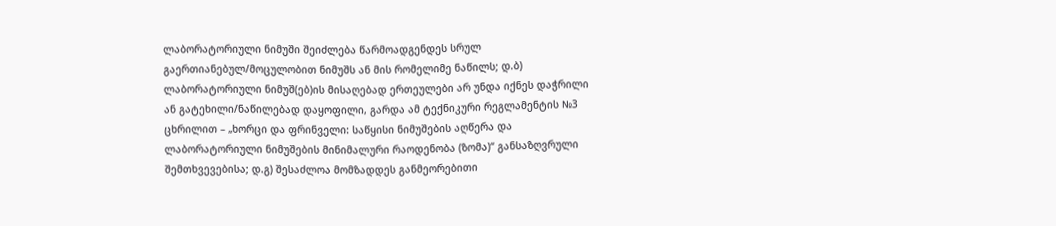ლაბორატორიული ნიმუში შეიძლება წარმოადგენდეს სრულ გაერთიანებულ/მოცულობით ნიმუშს ან მის რომელიმე ნაწილს; დ.ბ) ლაბორატორიული ნიმუშ(ებ)ის მისაღებად ერთეულები არ უნდა იქნეს დაჭრილი ან გატეხილი/ნაწილებად დაყოფილი, გარდა ამ ტექნიკური რეგლამენტის №3 ცხრილით – „ხორცი და ფრინველი: საწყისი ნიმუშების აღწერა და ლაბორატორიული ნიმუშების მინიმალური რაოდენობა (ზომა)“ განსაზღვრული შემთხვევებისა; დ.გ) შესაძლოა მომზადდეს განმეორებითი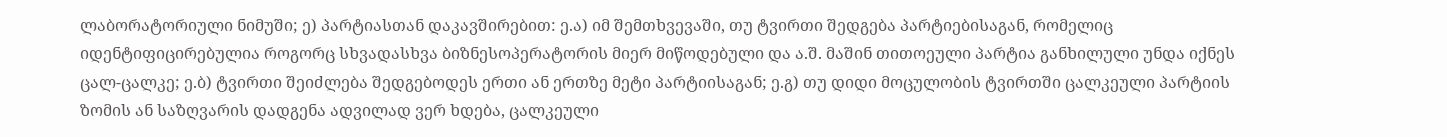ლაბორატორიული ნიმუში; ე) პარტიასთან დაკავშირებით: ე.ა) იმ შემთხვევაში, თუ ტვირთი შედგება პარტიებისაგან, რომელიც იდენტიფიცირებულია როგორც სხვადასხვა ბიზნესოპერატორის მიერ მიწოდებული და ა.შ. მაშინ თითოეული პარტია განხილული უნდა იქნეს ცალ-ცალკე; ე.ბ) ტვირთი შეიძლება შედგებოდეს ერთი ან ერთზე მეტი პარტიისაგან; ე.გ) თუ დიდი მოცულობის ტვირთში ცალკეული პარტიის ზომის ან საზღვარის დადგენა ადვილად ვერ ხდება, ცალკეული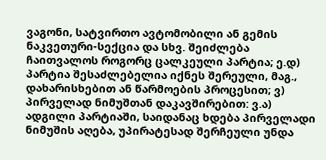ვაგონი, სატვირთო ავტომობილი ან გემის ნაკვეთური-სექცია და სხვ. შეიძლება ჩაითვალოს როგორც ცალკეული პარტია; ე.დ) პარტია შესაძლებელია იქნეს შერეული, მაგ., დახარისხებით ან წარმოების პროცესით; ვ) პირველად ნიმუშთან დაკავშირებით: ვ.ა) ადგილი პარტიაში, საიდანაც ხდება პირველადი ნიმუშის აღება, უპირატესად შერჩეული უნდა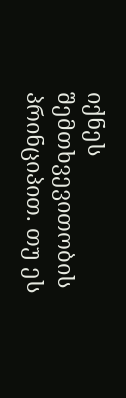იქნეს შემთხვევითობის პრინციპით. თუ ეს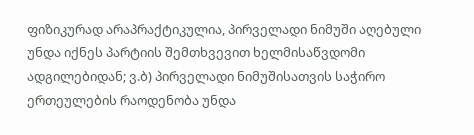ფიზიკურად არაპრაქტიკულია, პირველადი ნიმუში აღებული უნდა იქნეს პარტიის შემთხვევით ხელმისაწვდომი ადგილებიდან; ვ.ბ) პირველადი ნიმუშისათვის საჭირო ერთეულების რაოდენობა უნდა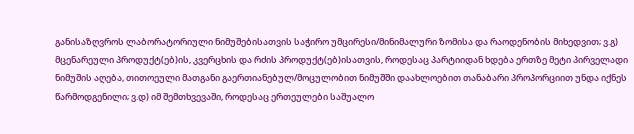განისაზღვროს ლაბორატორიული ნიმუშებისათვის საჭირო უმცირესი/მინიმალური ზომისა და რაოდენობის მიხედვით; ვ.გ) მცენარეული პროდუქტ(ებ)ის, კვერცხის და რძის პროდუქტ(ებ)ისათვის, როდესაც პარტიიდან ხდება ერთზე მეტი პირველადი ნიმუშის აღება, თითოეული მათგანი გაერთიანებულ/მოცულობით ნიმუშში დაახლოებით თანაბარი პროპორციით უნდა იქნეს წარმოდგენილი; ვ.დ) იმ შემთხვევაში, როდესაც ერთეულები საშუალო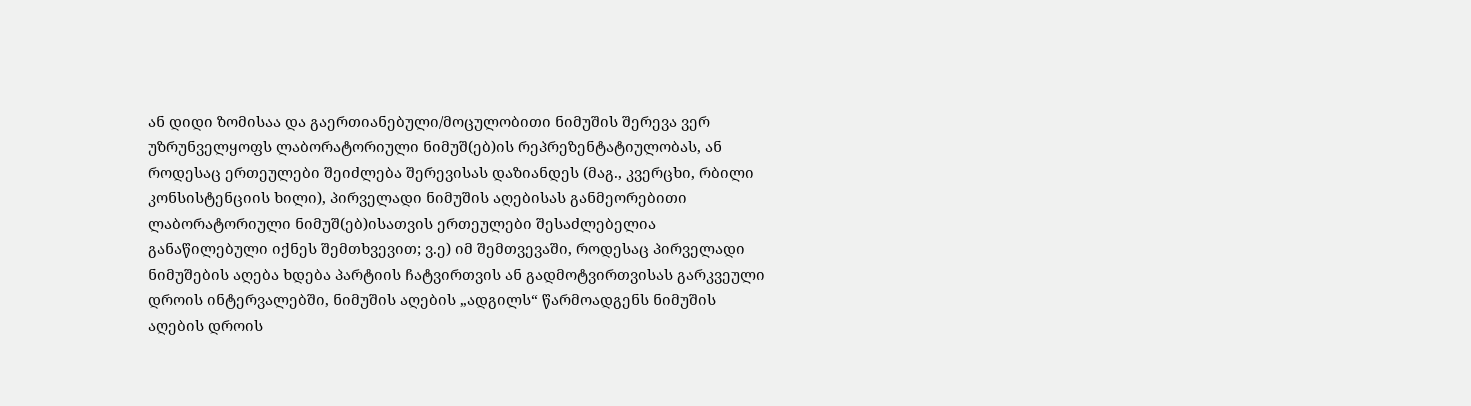ან დიდი ზომისაა და გაერთიანებული/მოცულობითი ნიმუშის შერევა ვერ უზრუნველყოფს ლაბორატორიული ნიმუშ(ებ)ის რეპრეზენტატიულობას, ან როდესაც ერთეულები შეიძლება შერევისას დაზიანდეს (მაგ., კვერცხი, რბილი კონსისტენციის ხილი), პირველადი ნიმუშის აღებისას განმეორებითი ლაბორატორიული ნიმუშ(ებ)ისათვის ერთეულები შესაძლებელია განაწილებული იქნეს შემთხვევით; ვ.ე) იმ შემთვევაში, როდესაც პირველადი ნიმუშების აღება ხდება პარტიის ჩატვირთვის ან გადმოტვირთვისას გარკვეული დროის ინტერვალებში, ნიმუშის აღების „ადგილს“ წარმოადგენს ნიმუშის აღების დროის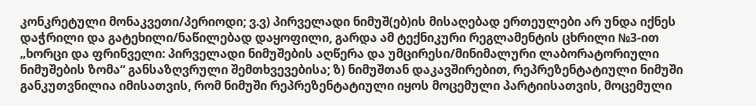კონკრეტული მონაკვეთი/პერიოდი; ვ.ვ) პირველადი ნიმუშ(ებ)ის მისაღებად ერთეულები არ უნდა იქნეს დაჭრილი და გატეხილი/ნაწილებად დაყოფილი, გარდა ამ ტექნიკური რეგლამენტის ცხრილი №3-ით „ხორცი და ფრინველი: პირველადი ნიმუშების აღწერა და უმცირესი/მინიმალური ლაბორატორიული ნიმუშების ზომა“ განსაზღვრული შემთხვევებისა; ზ) ნიმუშთან დაკავშირებით, რეპრეზენტატიული ნიმუში განკუთვნილია იმისათვის, რომ ნიმუში რეპრეზენტატიული იყოს მოცემული პარტიისათვის, მოცემული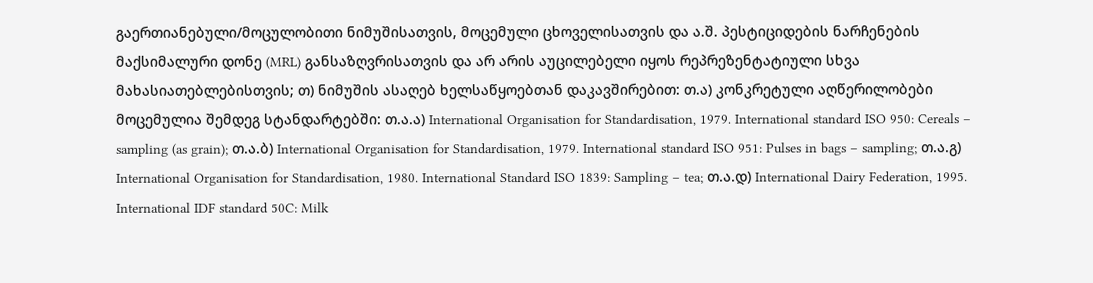გაერთიანებული/მოცულობითი ნიმუშისათვის, მოცემული ცხოველისათვის და ა.შ. პესტიციდების ნარჩენების მაქსიმალური დონე (MRL) განსაზღვრისათვის და არ არის აუცილებელი იყოს რეპრეზენტატიული სხვა მახასიათებლებისთვის; თ) ნიმუშის ასაღებ ხელსაწყოებთან დაკავშირებით: თ.ა) კონკრეტული აღწერილობები მოცემულია შემდეგ სტანდარტებში: თ.ა.ა) International Organisation for Standardisation, 1979. International standard ISO 950: Cereals – sampling (as grain); თ.ა.ბ) International Organisation for Standardisation, 1979. International standard ISO 951: Pulses in bags – sampling; თ.ა.გ) International Organisation for Standardisation, 1980. International Standard ISO 1839: Sampling – tea; თ.ა.დ) International Dairy Federation, 1995. International IDF standard 50C: Milk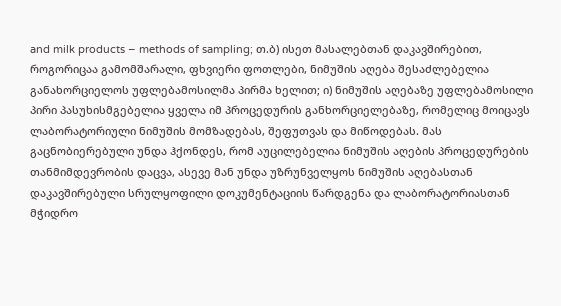and milk products – methods of sampling; თ.ბ) ისეთ მასალებთან დაკავშირებით, როგორიცაა გამომშარალი, ფხვიერი ფოთლები, ნიმუშის აღება შესაძლებელია განახორციელოს უფლებამოსილმა პირმა ხელით; ი) ნიმუშის აღებაზე უფლებამოსილი პირი პასუხისმგებელია ყველა იმ პროცედურის განხორციელებაზე, რომელიც მოიცავს ლაბორატორიული ნიმუშის მომზადებას, შეფუთვას და მიწოდებას. მას გაცნობიერებული უნდა ჰქონდეს, რომ აუცილებელია ნიმუშის აღების პროცედურების თანმიმდევრობის დაცვა, ასევე მან უნდა უზრუნველყოს ნიმუშის აღებასთან დაკავშირებული სრულყოფილი დოკუმენტაციის წარდგენა და ლაბორატორიასთან მჭიდრო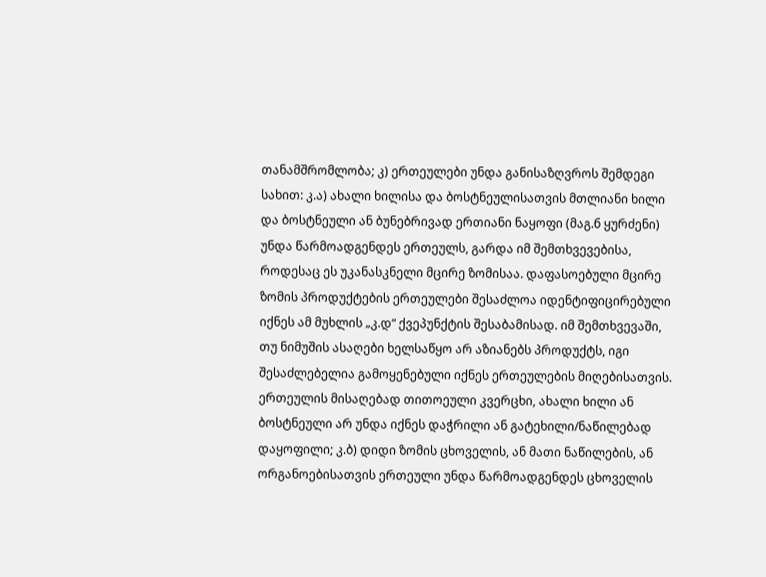თანამშრომლობა; კ) ერთეულები უნდა განისაზღვროს შემდეგი სახით: კ.ა) ახალი ხილისა და ბოსტნეულისათვის მთლიანი ხილი და ბოსტნეული ან ბუნებრივად ერთიანი ნაყოფი (მაგ.б ყურძენი) უნდა წარმოადგენდეს ერთეულს, გარდა იმ შემთხვევებისა, როდესაც ეს უკანასკნელი მცირე ზომისაა. დაფასოებული მცირე ზომის პროდუქტების ერთეულები შესაძლოა იდენტიფიცირებული იქნეს ამ მუხლის „კ.დ“ ქვეპუნქტის შესაბამისად. იმ შემთხვევაში, თუ ნიმუშის ასაღები ხელსაწყო არ აზიანებს პროდუქტს, იგი შესაძლებელია გამოყენებული იქნეს ერთეულების მიღებისათვის. ერთეულის მისაღებად თითოეული კვერცხი, ახალი ხილი ან ბოსტნეული არ უნდა იქნეს დაჭრილი ან გატეხილი/ნაწილებად დაყოფილი; კ.ბ) დიდი ზომის ცხოველის, ან მათი ნაწილების, ან ორგანოებისათვის ერთეული უნდა წარმოადგენდეს ცხოველის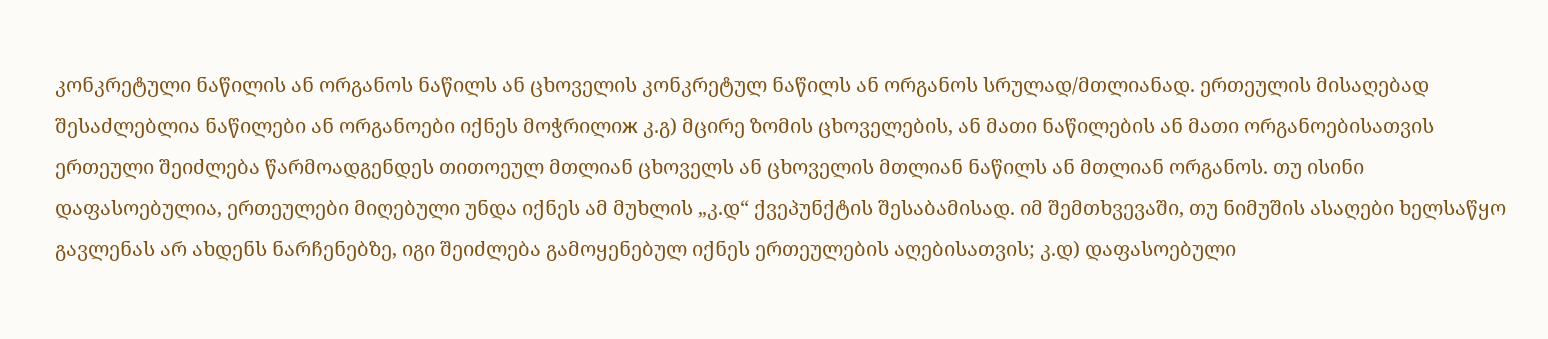კონკრეტული ნაწილის ან ორგანოს ნაწილს ან ცხოველის კონკრეტულ ნაწილს ან ორგანოს სრულად/მთლიანად. ერთეულის მისაღებად შესაძლებლია ნაწილები ან ორგანოები იქნეს მოჭრილიж კ.გ) მცირე ზომის ცხოველების, ან მათი ნაწილების ან მათი ორგანოებისათვის ერთეული შეიძლება წარმოადგენდეს თითოეულ მთლიან ცხოველს ან ცხოველის მთლიან ნაწილს ან მთლიან ორგანოს. თუ ისინი დაფასოებულია, ერთეულები მიღებული უნდა იქნეს ამ მუხლის „კ.დ“ ქვეპუნქტის შესაბამისად. იმ შემთხვევაში, თუ ნიმუშის ასაღები ხელსაწყო გავლენას არ ახდენს ნარჩენებზე, იგი შეიძლება გამოყენებულ იქნეს ერთეულების აღებისათვის; კ.დ) დაფასოებული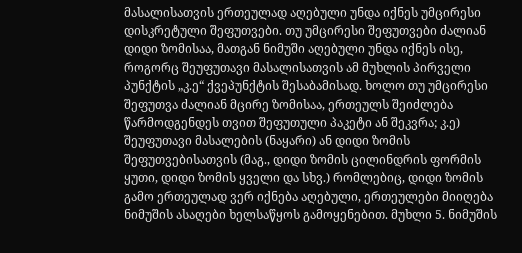მასალისათვის ერთეულად აღებული უნდა იქნეს უმცირესი დისკრეტული შეფუთვები. თუ უმცირესი შეფუთვები ძალიან დიდი ზომისაა, მათგან ნიმუში აღებული უნდა იქნეს ისე, როგორც შეუფუთავი მასალისათვის ამ მუხლის პირველი პუნქტის „კ.ე“ ქვეპუნქტის შესაბამისად. ხოლო თუ უმცირესი შეფუთვა ძალიან მცირე ზომისაა, ერთეულს შეიძლება წარმოდგენდეს თვით შეფუთული პაკეტი ან შეკვრა; კ.ე) შეუფუთავი მასალების (ნაყარი) ან დიდი ზომის შეფუთვებისათვის (მაგ., დიდი ზომის ცილინდრის ფორმის ყუთი, დიდი ზომის ყველი და სხვ.) რომლებიც, დიდი ზომის გამო ერთეულად ვერ იქნება აღებული, ერთეულები მიიღება ნიმუშის ასაღები ხელსაწყოს გამოყენებით. მუხლი 5. ნიმუშის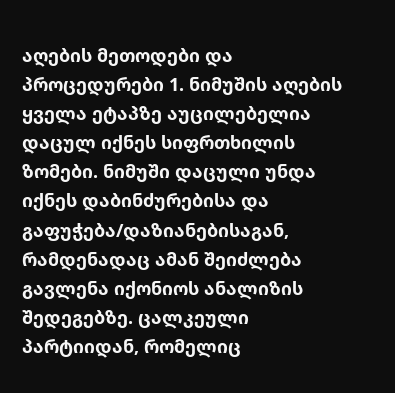აღების მეთოდები და პროცედურები 1. ნიმუშის აღების ყველა ეტაპზე აუცილებელია დაცულ იქნეს სიფრთხილის ზომები. ნიმუში დაცული უნდა იქნეს დაბინძურებისა და გაფუჭება/დაზიანებისაგან, რამდენადაც ამან შეიძლება გავლენა იქონიოს ანალიზის შედეგებზე. ცალკეული პარტიიდან, რომელიც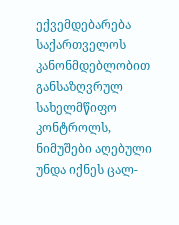ექვემდებარება საქართველოს კანონმდებლობით განსაზღვრულ სახელმწიფო კონტროლს, ნიმუშები აღებული უნდა იქნეს ცალ-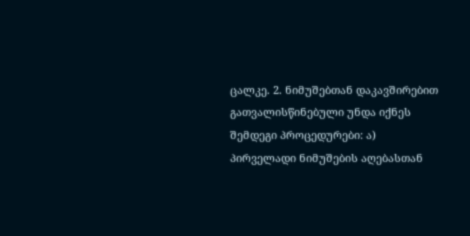ცალკე. 2. ნიმუშებთან დაკავშირებით გათვალისწინებული უნდა იქნეს შემდეგი პროცედურები: ა) პირველადი ნიმუშების აღებასთან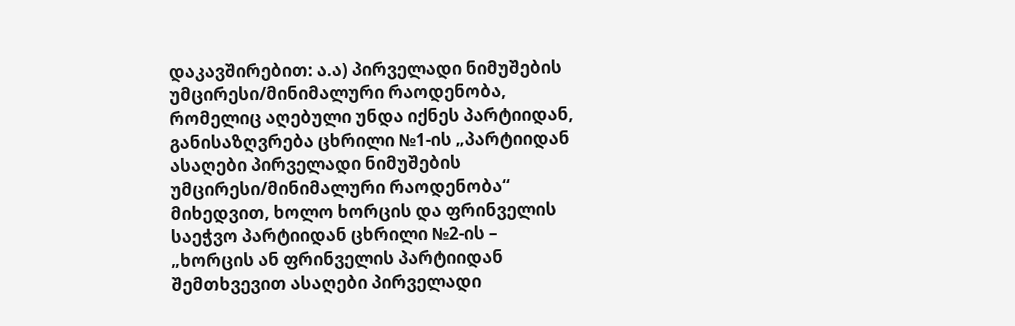დაკავშირებით: ა.ა) პირველადი ნიმუშების უმცირესი/მინიმალური რაოდენობა, რომელიც აღებული უნდა იქნეს პარტიიდან, განისაზღვრება ცხრილი №1-ის „პარტიიდან ასაღები პირველადი ნიმუშების უმცირესი/მინიმალური რაოდენობა“ მიხედვით, ხოლო ხორცის და ფრინველის საეჭვო პარტიიდან ცხრილი №2-ის – „ხორცის ან ფრინველის პარტიიდან შემთხვევით ასაღები პირველადი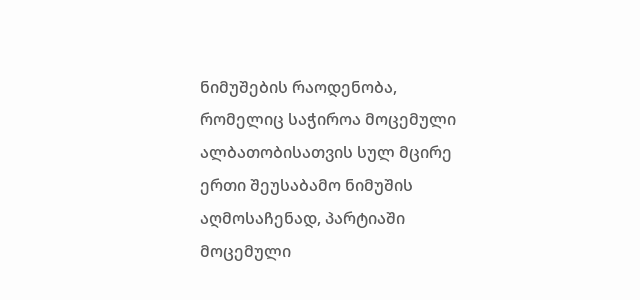ნიმუშების რაოდენობა, რომელიც საჭიროა მოცემული ალბათობისათვის სულ მცირე ერთი შეუსაბამო ნიმუშის აღმოსაჩენად, პარტიაში მოცემული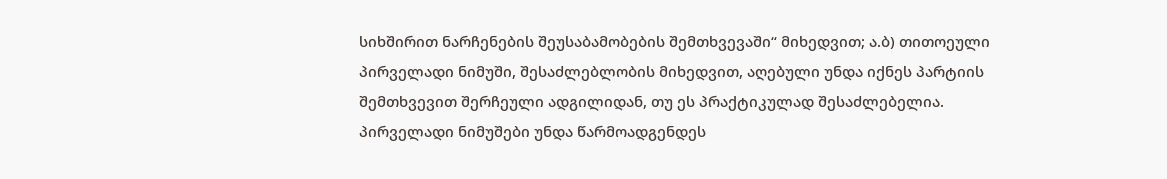სიხშირით ნარჩენების შეუსაბამობების შემთხვევაში“ მიხედვით; ა.ბ) თითოეული პირველადი ნიმუში, შესაძლებლობის მიხედვით, აღებული უნდა იქნეს პარტიის შემთხვევით შერჩეული ადგილიდან, თუ ეს პრაქტიკულად შესაძლებელია. პირველადი ნიმუშები უნდა წარმოადგენდეს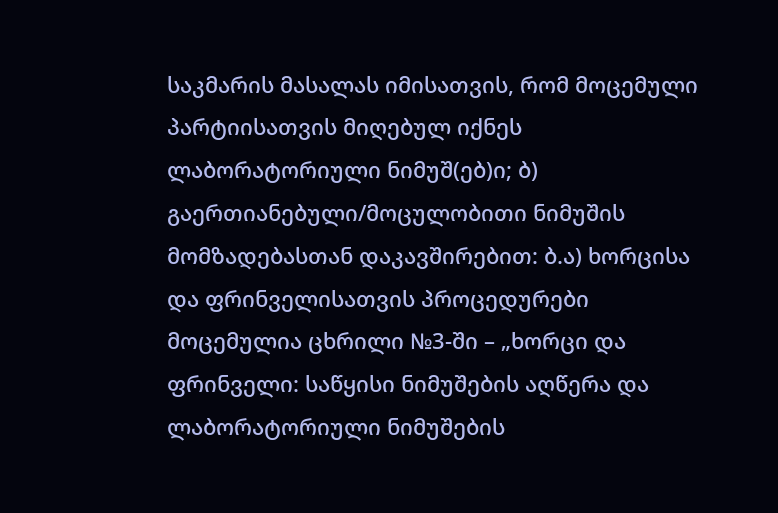საკმარის მასალას იმისათვის, რომ მოცემული პარტიისათვის მიღებულ იქნეს ლაბორატორიული ნიმუშ(ებ)ი; ბ) გაერთიანებული/მოცულობითი ნიმუშის მომზადებასთან დაკავშირებით: ბ.ა) ხორცისა და ფრინველისათვის პროცედურები მოცემულია ცხრილი №3-ში – „ხორცი და ფრინველი: საწყისი ნიმუშების აღწერა და ლაბორატორიული ნიმუშების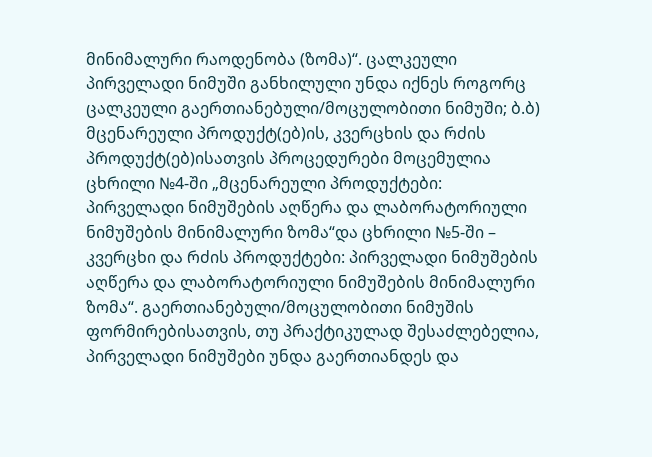მინიმალური რაოდენობა (ზომა)“. ცალკეული პირველადი ნიმუში განხილული უნდა იქნეს როგორც ცალკეული გაერთიანებული/მოცულობითი ნიმუში; ბ.ბ) მცენარეული პროდუქტ(ებ)ის, კვერცხის და რძის პროდუქტ(ებ)ისათვის პროცედურები მოცემულია ცხრილი №4-ში „მცენარეული პროდუქტები: პირველადი ნიმუშების აღწერა და ლაბორატორიული ნიმუშების მინიმალური ზომა“და ცხრილი №5-ში – კვერცხი და რძის პროდუქტები: პირველადი ნიმუშების აღწერა და ლაბორატორიული ნიმუშების მინიმალური ზომა“. გაერთიანებული/მოცულობითი ნიმუშის ფორმირებისათვის, თუ პრაქტიკულად შესაძლებელია, პირველადი ნიმუშები უნდა გაერთიანდეს და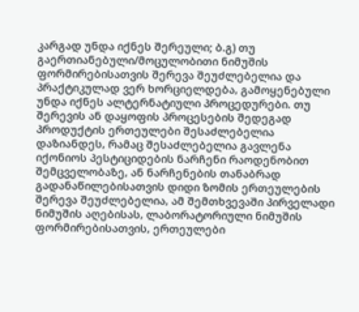კარგად უნდა იქნეს შერეული; ბ.გ) თუ გაერთიანებული/მოცულობითი ნიმუშის ფორმირებისათვის შერევა შეუძლებელია და პრაქტიკულად ვერ ხორციელდება, გამოყენებული უნდა იქნეს ალტერნატიული პროცედურები. თუ შერევის ან დაყოფის პროცესების შედეგად პროდუქტის ერთეულები შესაძლებელია დაზიანდეს, რამაც შესაძლებელია გავლენა იქონიოს პესტიციდების ნარჩენი რაოდენობით შემცველობაზე, ან ნარჩენების თანაბრად გადანაწილებისათვის დიდი ზომის ერთეულების შერევა შეუძლებელია, ამ შემთხვევაში პირველადი ნიმუშის აღებისას, ლაბორატორიული ნიმუშის ფორმირებისათვის, ერთეულები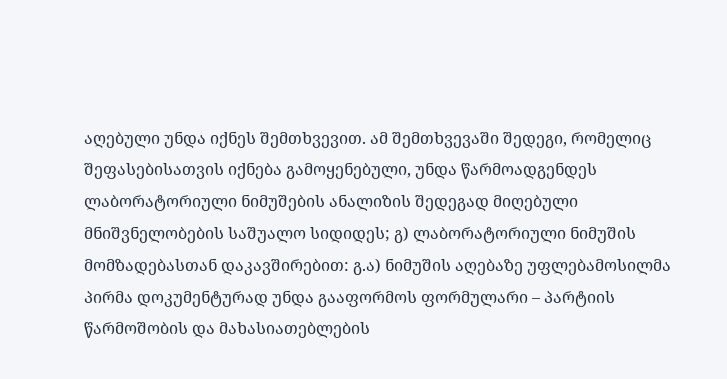აღებული უნდა იქნეს შემთხვევით. ამ შემთხვევაში შედეგი, რომელიც შეფასებისათვის იქნება გამოყენებული, უნდა წარმოადგენდეს ლაბორატორიული ნიმუშების ანალიზის შედეგად მიღებული მნიშვნელობების საშუალო სიდიდეს; გ) ლაბორატორიული ნიმუშის მომზადებასთან დაკავშირებით: გ.ა) ნიმუშის აღებაზე უფლებამოსილმა პირმა დოკუმენტურად უნდა გააფორმოს ფორმულარი – პარტიის წარმოშობის და მახასიათებლების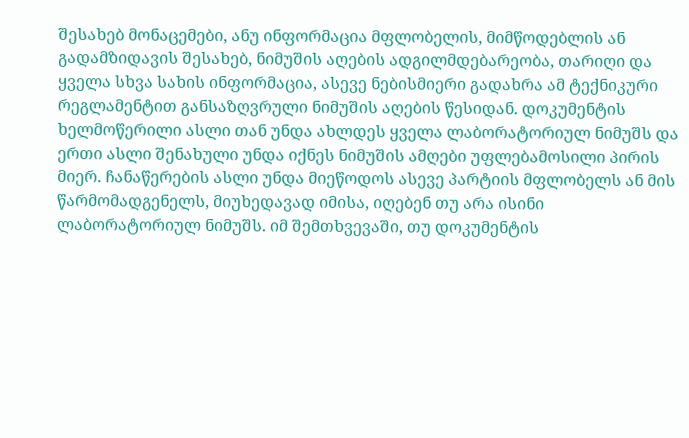შესახებ მონაცემები, ანუ ინფორმაცია მფლობელის, მიმწოდებლის ან გადამზიდავის შესახებ, ნიმუშის აღების ადგილმდებარეობა, თარიღი და ყველა სხვა სახის ინფორმაცია, ასევე ნებისმიერი გადახრა ამ ტექნიკური რეგლამენტით განსაზღვრული ნიმუშის აღების წესიდან. დოკუმენტის ხელმოწერილი ასლი თან უნდა ახლდეს ყველა ლაბორატორიულ ნიმუშს და ერთი ასლი შენახული უნდა იქნეს ნიმუშის ამღები უფლებამოსილი პირის მიერ. ჩანაწერების ასლი უნდა მიეწოდოს ასევე პარტიის მფლობელს ან მის წარმომადგენელს, მიუხედავად იმისა, იღებენ თუ არა ისინი ლაბორატორიულ ნიმუშს. იმ შემთხვევაში, თუ დოკუმენტის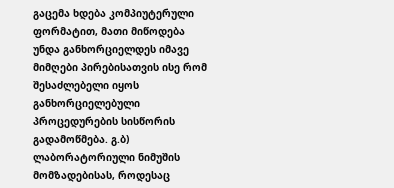გაცემა ხდება კომპიუტერული ფორმატით, მათი მიწოდება უნდა განხორციელდეს იმავე მიმღები პირებისათვის ისე რომ შესაძლებელი იყოს განხორციელებული პროცედურების სისწორის გადამოწმება. გ.ბ) ლაბორატორიული ნიმუშის მომზადებისას, როდესაც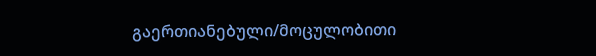გაერთიანებული/მოცულობითი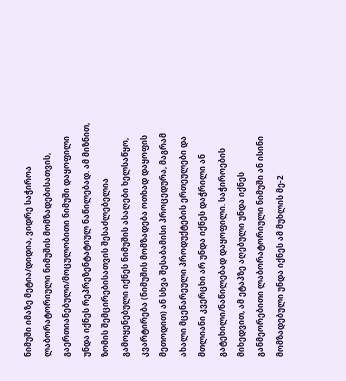ნიმუში იმაზე მეტია/დიდია, ვიდრე საჭიროა ლაბორატორიული ნიმუშის მომზადებისათვის, გაერთიანებული/მოცულობითი ნიმუში დაყოფილი უნდა იქნეს რეპრეზენტატიულ ნაწილებად. ამ მიზნით, ზომის შემცირებისათვის შესაძლებელია გამოყენებული იქნეს ნიმუშის ასაღები ხელსაწყო, კვარტირება (ნიმუშის მომზადება ოთხად დაყოფის მეთოდით) ან სხვა შესაბამისი პროცედურა, მაგრამ ახალი მცენარეული პროდუქტების ერთეულები და მთლიანი კვერცხი არ უნდა იქნეს დაჭრილი ან გატეხილი/ნაწილებად დაყოფილი. საჭიროების მიხედვით, ამ ეტაპზე აღებული უნდა იქნეს განმეორებითი ლაბორატორიული ნიმუში ან ისინი მომზადებული უნდა იქნეს ამ მუხლის მე-2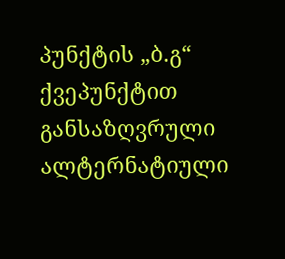პუნქტის „ბ.გ“ ქვეპუნქტით განსაზღვრული ალტერნატიული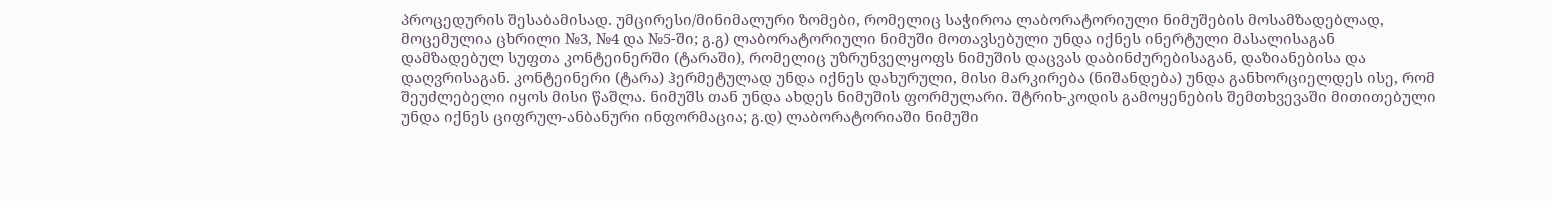პროცედურის შესაბამისად. უმცირესი/მინიმალური ზომები, რომელიც საჭიროა ლაბორატორიული ნიმუშების მოსამზადებლად, მოცემულია ცხრილი №3, №4 და №5-ში; გ.გ) ლაბორატორიული ნიმუში მოთავსებული უნდა იქნეს ინერტული მასალისაგან დამზადებულ სუფთა კონტეინერში (ტარაში), რომელიც უზრუნველყოფს ნიმუშის დაცვას დაბინძურებისაგან, დაზიანებისა და დაღვრისაგან. კონტეინერი (ტარა) ჰერმეტულად უნდა იქნეს დახურული, მისი მარკირება (ნიშანდება) უნდა განხორციელდეს ისე, რომ შეუძლებელი იყოს მისი წაშლა. ნიმუშს თან უნდა ახდეს ნიმუშის ფორმულარი. შტრიხ-კოდის გამოყენების შემთხვევაში მითითებული უნდა იქნეს ციფრულ-ანბანური ინფორმაცია; გ.დ) ლაბორატორიაში ნიმუში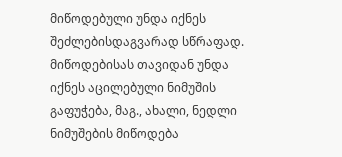მიწოდებული უნდა იქნეს შეძლებისდაგვარად სწრაფად. მიწოდებისას თავიდან უნდა იქნეს აცილებული ნიმუშის გაფუჭება, მაგ., ახალი, ნედლი ნიმუშების მიწოდება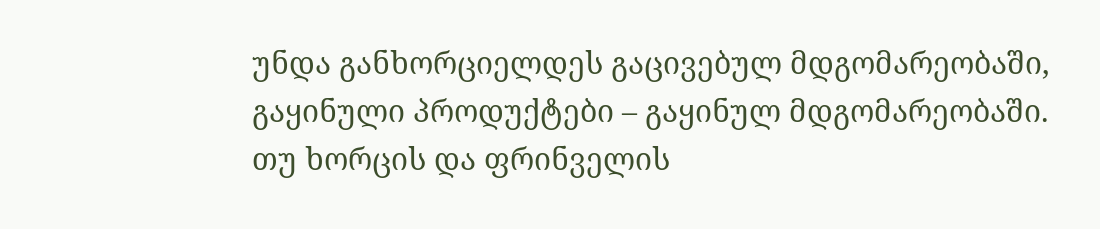უნდა განხორციელდეს გაცივებულ მდგომარეობაში, გაყინული პროდუქტები – გაყინულ მდგომარეობაში. თუ ხორცის და ფრინველის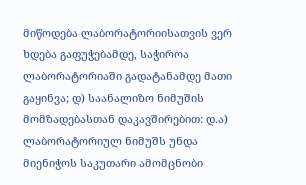მიწოდება ლაბორატორიისათვის ვერ ხდება გაფუჭებამდე, საჭიროა ლაბორატორიაში გადატანამდე მათი გაყინვა; დ) საანალიზო ნიმუშის მომზადებასთან დაკავშირებით: დ.ა) ლაბორატორიულ ნიმუშს უნდა მიენიჭოს საკუთარი ამომცნობი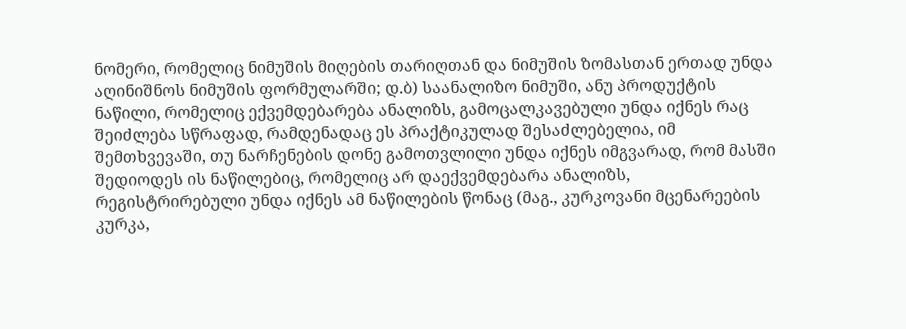ნომერი, რომელიც ნიმუშის მიღების თარიღთან და ნიმუშის ზომასთან ერთად უნდა აღინიშნოს ნიმუშის ფორმულარში; დ.ბ) საანალიზო ნიმუში, ანუ პროდუქტის ნაწილი, რომელიც ექვემდებარება ანალიზს, გამოცალკავებული უნდა იქნეს რაც შეიძლება სწრაფად, რამდენადაც ეს პრაქტიკულად შესაძლებელია, იმ შემთხვევაში, თუ ნარჩენების დონე გამოთვლილი უნდა იქნეს იმგვარად, რომ მასში შედიოდეს ის ნაწილებიც, რომელიც არ დაექვემდებარა ანალიზს, რეგისტრირებული უნდა იქნეს ამ ნაწილების წონაც (მაგ., კურკოვანი მცენარეების კურკა,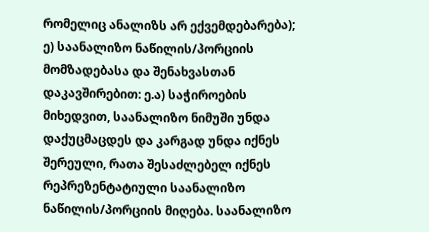რომელიც ანალიზს არ ექვემდებარება); ე) საანალიზო ნაწილის/პორციის მომზადებასა და შენახვასთან დაკავშირებით: ე.ა) საჭიროების მიხედვით, საანალიზო ნიმუში უნდა დაქუცმაცდეს და კარგად უნდა იქნეს შერეული, რათა შესაძლებელ იქნეს რეპრეზენტატიული საანალიზო ნაწილის/პორციის მიღება. საანალიზო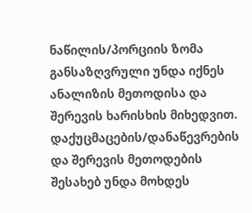ნაწილის/პორციის ზომა განსაზღვრული უნდა იქნეს ანალიზის მეთოდისა და შერევის ხარისხის მიხედვით. დაქუცმაცების/დანაწევრების და შერევის მეთოდების შესახებ უნდა მოხდეს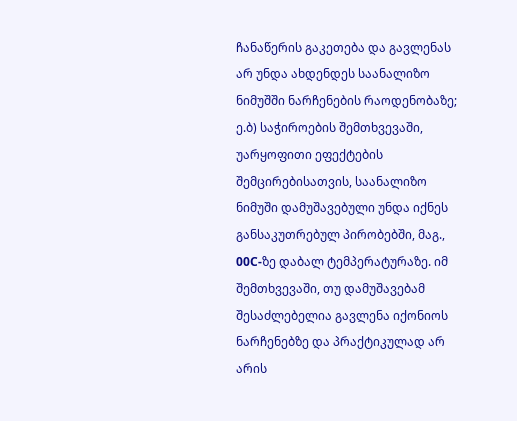ჩანაწერის გაკეთება და გავლენას არ უნდა ახდენდეს საანალიზო ნიმუშში ნარჩენების რაოდენობაზე; ე.ბ) საჭიროების შემთხვევაში, უარყოფითი ეფექტების შემცირებისათვის, საანალიზო ნიმუში დამუშავებული უნდა იქნეს განსაკუთრებულ პირობებში, მაგ., 00C-ზე დაბალ ტემპერატურაზე. იმ შემთხვევაში, თუ დამუშავებამ შესაძლებელია გავლენა იქონიოს ნარჩენებზე და პრაქტიკულად არ არის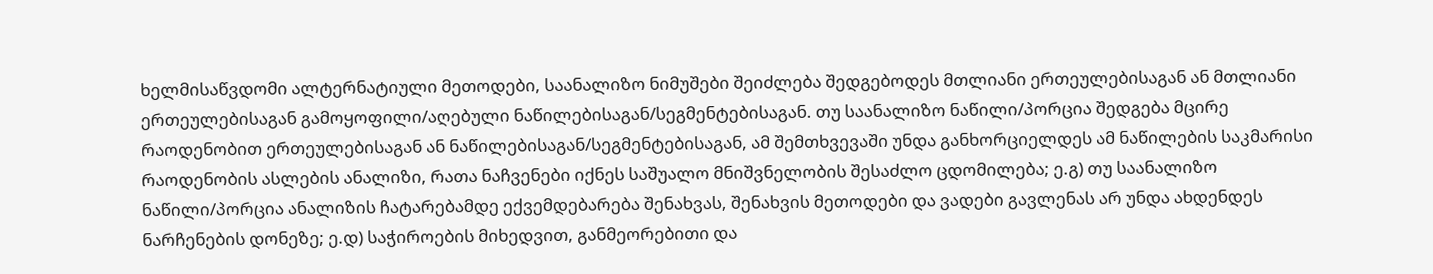ხელმისაწვდომი ალტერნატიული მეთოდები, საანალიზო ნიმუშები შეიძლება შედგებოდეს მთლიანი ერთეულებისაგან ან მთლიანი ერთეულებისაგან გამოყოფილი/აღებული ნაწილებისაგან/სეგმენტებისაგან. თუ საანალიზო ნაწილი/პორცია შედგება მცირე რაოდენობით ერთეულებისაგან ან ნაწილებისაგან/სეგმენტებისაგან, ამ შემთხვევაში უნდა განხორციელდეს ამ ნაწილების საკმარისი რაოდენობის ასლების ანალიზი, რათა ნაჩვენები იქნეს საშუალო მნიშვნელობის შესაძლო ცდომილება; ე.გ) თუ საანალიზო ნაწილი/პორცია ანალიზის ჩატარებამდე ექვემდებარება შენახვას, შენახვის მეთოდები და ვადები გავლენას არ უნდა ახდენდეს ნარჩენების დონეზე; ე.დ) საჭიროების მიხედვით, განმეორებითი და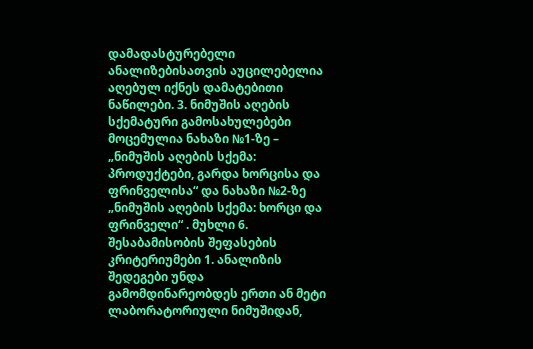დამადასტურებელი ანალიზებისათვის აუცილებელია აღებულ იქნეს დამატებითი ნაწილები. 3. ნიმუშის აღების სქემატური გამოსახულებები მოცემულია ნახაზი №1-ზე – „ნიმუშის აღების სქემა: პროდუქტები, გარდა ხორცისა და ფრინველისა“ და ნახაზი №2-ზე „ნიმუშის აღების სქემა: ხორცი და ფრინველი“ . მუხლი 6. შესაბამისობის შეფასების კრიტერიუმები 1. ანალიზის შედეგები უნდა გამომდინარეობდეს ერთი ან მეტი ლაბორატორიული ნიმუშიდან,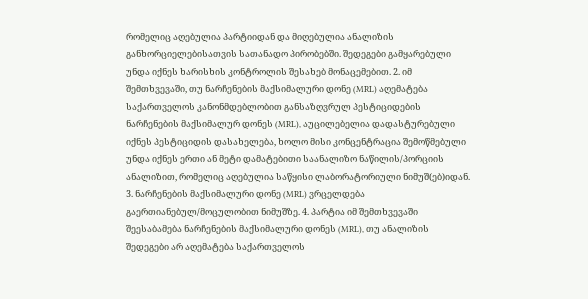რომელიც აღებულია პარტიიდან და მიღებულია ანალიზის განხორციელებისათვის სათანადო პირობებში. შედეგები გამყარებული უნდა იქნეს ხარისხის კონტროლის შესახებ მონაცემებით. 2. იმ შემთხვევაში, თუ ნარჩენების მაქსიმალური დონე (MRL) აღემატება საქართველოს კანონმდებლობით განსაზღვრულ პესტიციდების ნარჩენების მაქსიმალურ დონეს (MRL), აუცილებელია დადასტურებული იქნეს პესტიციდის დასახელება, ხოლო მისი კონცენტრაცია შემოწმებული უნდა იქნეს ერთი ან მეტი დამატებითი საანალიზო ნაწილის/პორციის ანალიზით, რომელიც აღებულია საწყისი ლაბორატორიული ნიმუშ(ებ)იდან. 3. ნარჩენების მაქსიმალური დონე (MRL) ვრცელდება გაერთიანებულ/მოცულობით ნიმუშზე. 4. პარტია იმ შემთხვევაში შეესაბამება ნარჩენების მაქსიმალური დონეს (MRL), თუ ანალიზის შედეგები არ აღემატება საქართველოს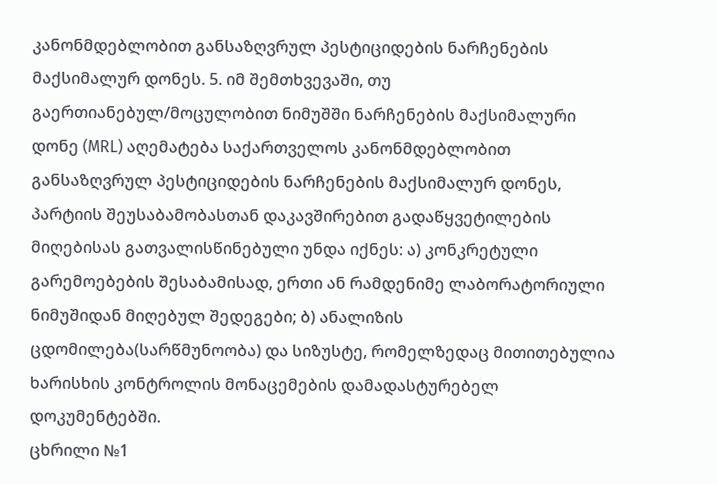კანონმდებლობით განსაზღვრულ პესტიციდების ნარჩენების მაქსიმალურ დონეს. 5. იმ შემთხვევაში, თუ გაერთიანებულ/მოცულობით ნიმუშში ნარჩენების მაქსიმალური დონე (MRL) აღემატება საქართველოს კანონმდებლობით განსაზღვრულ პესტიციდების ნარჩენების მაქსიმალურ დონეს, პარტიის შეუსაბამობასთან დაკავშირებით გადაწყვეტილების მიღებისას გათვალისწინებული უნდა იქნეს: ა) კონკრეტული გარემოებების შესაბამისად, ერთი ან რამდენიმე ლაბორატორიული ნიმუშიდან მიღებულ შედეგები; ბ) ანალიზის ცდომილება(სარწმუნოობა) და სიზუსტე, რომელზედაც მითითებულია ხარისხის კონტროლის მონაცემების დამადასტურებელ დოკუმენტებში.
ცხრილი №1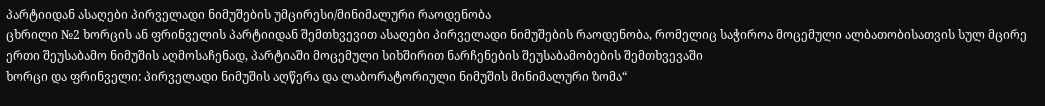პარტიიდან ასაღები პირველადი ნიმუშების უმცირესი/მინიმალური რაოდენობა
ცხრილი №2 ხორცის ან ფრინველის პარტიიდან შემთხვევით ასაღები პირველადი ნიმუშების რაოდენობა, რომელიც საჭიროა მოცემული ალბათობისათვის სულ მცირე ერთი შეუსაბამო ნიმუშის აღმოსაჩენად, პარტიაში მოცემული სიხშირით ნარჩენების შეუსაბამობების შემთხვევაში
ხორცი და ფრინველი: პირველადი ნიმუშის აღწერა და ლაბორატორიული ნიმუშის მინიმალური ზომა“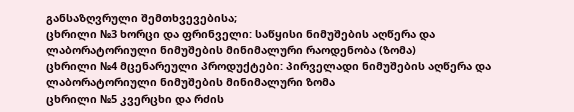განსაზღვრული შემთხვევებისა;
ცხრილი №3 ხორცი და ფრინველი: საწყისი ნიმუშების აღწერა და ლაბორატორიული ნიმუშების მინიმალური რაოდენობა (ზომა)
ცხრილი №4 მცენარეული პროდუქტები: პირველადი ნიმუშების აღწერა და ლაბორატორიული ნიმუშების მინიმალური ზომა
ცხრილი №5 კვერცხი და რძის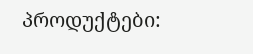პროდუქტები: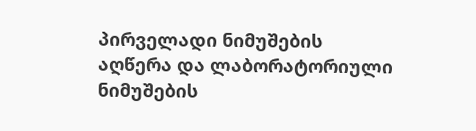პირველადი ნიმუშების აღწერა და ლაბორატორიული ნიმუშების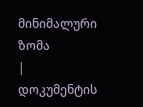მინიმალური ზომა
|
დოკუმენტის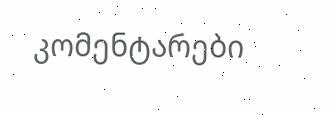კომენტარები